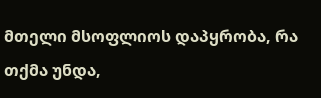მთელი მსოფლიოს დაპყრობა, რა თქმა უნდა,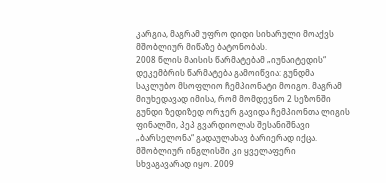კარგია, მაგრამ უფრო დიდი სიხარული მოაქვს მშობლიურ მიწაზე ბატონობას.
2008 წლის მაისის წარმატებამ „იუნაიტედის“ დეკემბრის წარმატება გამოიწვია: გუნდმა საკლუბო მსოფლიო ჩემპიონატი მოიგო. მაგრამ მიუხედავად იმისა, რომ მომდევნო 2 სეზონში გუნდი ზედიზედ ორჯერ გავიდა ჩემპიონთა ლიგის ფინალში, პეპ გვარდიოლას შესანიშნავი „ბარსელონა“ გადაულახავ ბარიერად იქცა.
მშობლიურ ინგლისში კი ყველაფერი სხვაგავარად იყო. 2009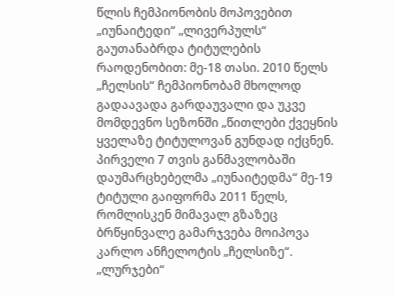წლის ჩემპიონობის მოპოვებით „იუნაიტედი“ „ლივერპულს“ გაუთანაბრდა ტიტულების რაოდენობით: მე-18 თასი. 2010 წელს „ჩელსის“ ჩემპიონობამ მხოლოდ გადაავადა გარდაუვალი და უკვე მომდევნო სეზონში „წითლები ქვეყნის ყველაზე ტიტულოვან გუნდად იქცნენ.
პირველი 7 თვის განმავლობაში დაუმარცხებელმა „იუნაიტედმა“ მე-19 ტიტული გაიფორმა 2011 წელს, რომლისკენ მიმავალ გზაზეც ბრწყინვალე გამარჯვება მოიპოვა კარლო ანჩელოტის „ჩელსიზე“.
„ლურჯები“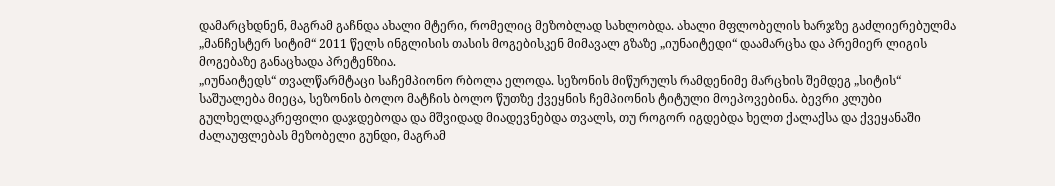დამარცხდნენ, მაგრამ გაჩნდა ახალი მტერი, რომელიც მეზობლად სახლობდა. ახალი მფლობელის ხარჯზე გაძლიერებულმა „მანჩესტერ სიტიმ“ 2011 წელს ინგლისის თასის მოგებისკენ მიმავალ გზაზე „იუნაიტედი“ დაამარცხა და პრემიერ ლიგის მოგებაზე განაცხადა პრეტენზია.
„იუნაიტედს“ თვალწარმტაცი საჩემპიონო რბოლა ელოდა. სეზონის მიწურულს რამდენიმე მარცხის შემდეგ „სიტის“ საშუალება მიეცა, სეზონის ბოლო მატჩის ბოლო წუთზე ქვეყნის ჩემპიონის ტიტული მოეპოვებინა. ბევრი კლუბი გულხელდაკრეფილი დაჯდებოდა და მშვიდად მიადევნებდა თვალს, თუ როგორ იგდებდა ხელთ ქალაქსა და ქვეყანაში ძალაუფლებას მეზობელი გუნდი, მაგრამ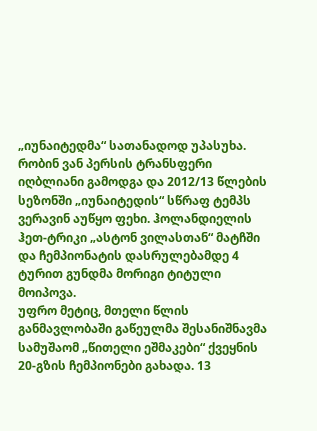„იუნაიტედმა“ სათანადოდ უპასუხა.
რობინ ვან პერსის ტრანსფერი იღბლიანი გამოდგა და 2012/13 წლების სეზონში „იუნაიტედის“ სწრაფ ტემპს ვერავინ აუწყო ფეხი. ჰოლანდიელის ჰეთ-ტრიკი „ასტონ ვილასთან“ მატჩში და ჩემპიონატის დასრულებამდე 4 ტურით გუნდმა მორიგი ტიტული მოიპოვა.
უფრო მეტიც, მთელი წლის განმავლობაში გაწეულმა შესანიშნავმა სამუშაომ „წითელი ეშმაკები“ ქვეყნის 20-გზის ჩემპიონები გახადა. 13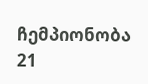ჩემპიონობა 21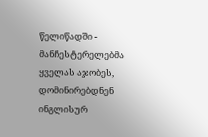წელიწადში - მანჩესტერელებმა ყველას აჯობეს, დომინირებდნენ ინგლისურ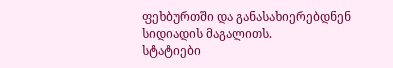ფეხბურთში და განასახიერებდნენ სიდიადის მაგალითს.
სტატიები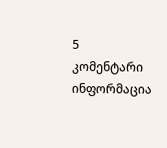5 კომენტარი
ინფორმაცია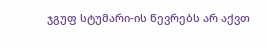ჯგუფ სტუმარი-ის წევრებს არ აქვთ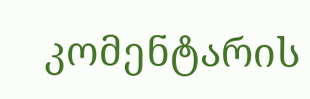კომენტარის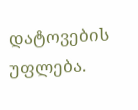დატოვების უფლება.